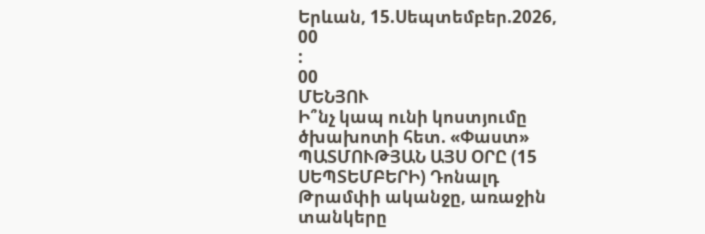Երևան, 15.Սեպտեմբեր.2026,
00
:
00
ՄԵՆՅՈՒ
Ի՞նչ կապ ունի կոստյումը ծխախոտի հետ. «Փաստ» ՊԱՏՄՈՒԹՅԱՆ ԱՅՍ ՕՐԸ (15 ՍԵՊՏԵՄԲԵՐԻ) Դոնալդ Թրամփի ականջը, առաջին տանկերը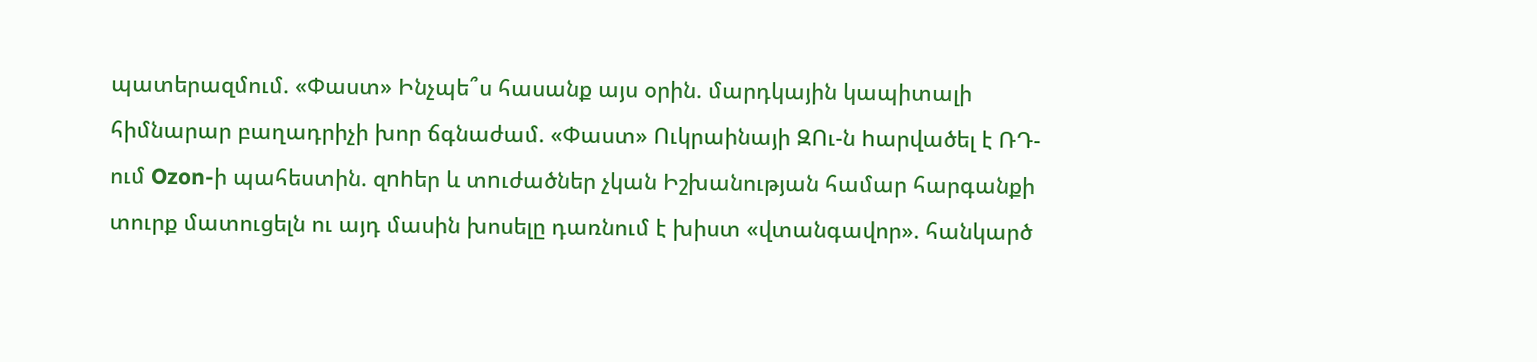պատերազմում. «Փաստ» Ինչպե՞ս հասանք այս օրին. մարդկային կապիտալի հիմնարար բաղադրիչի խոր ճգնաժամ. «Փաստ» Ուկրաինայի ԶՈւ-ն hարվածել է ՌԴ-ում Ozon-ի պահեստին. զnhեր և տnւժածներ չկան Իշխանության համար հարգանքի տուրք մատուցելն ու այդ մասին խոսելը դառնում է խիստ «վտանգավոր». հանկարծ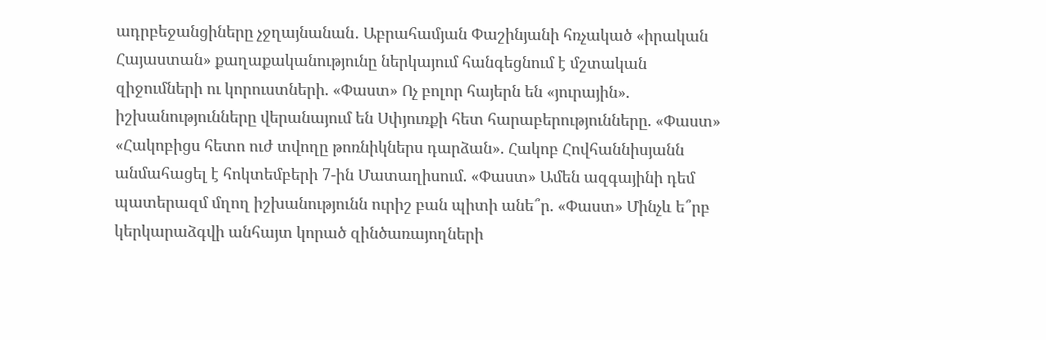ադրբեջանցիները չջղայնանան․ Աբրահամյան Փաշինյանի հռչակած «իրական Հայաստան» քաղաքականությունը ներկայում հանգեցնում է մշտական զիջումների ու կորուստների. «Փաստ» Ոչ բոլոր հայերն են «յուրային». իշխանությունները վերանայում են Սփյուռքի հետ հարաբերությունները. «Փաստ» «Հակոբիցս հետո ուժ տվողը թոռնիկներս դարձան». Հակոբ Հովհաննիսյանն անմահացել է հոկտեմբերի 7-ին Մատաղիսում. «Փաստ» Ամեն ազգայինի դեմ պատերազմ մղող իշխանությունն ուրիշ բան պիտի անե՞ր. «Փաստ» Մինչև ե՞րբ կերկարաձգվի անհայտ կորած զինծառայողների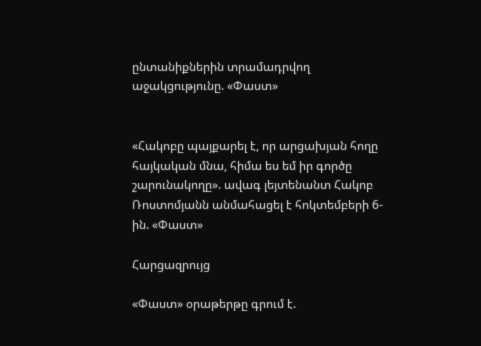ընտանիքներին տրամադրվող աջակցությունը. «Փաստ»


«Հակոբը պայքարել է, որ արցախյան հողը հայկական մնա, հիմա ես եմ իր գործը շարունակողը». ավագ լեյտենանտ Հակոբ Ռոստոմյանն անմահացել է հոկտեմբերի 6-ին. «Փաստ»

Հարցազրույց

«Փաստ» օրաթերթը գրում է.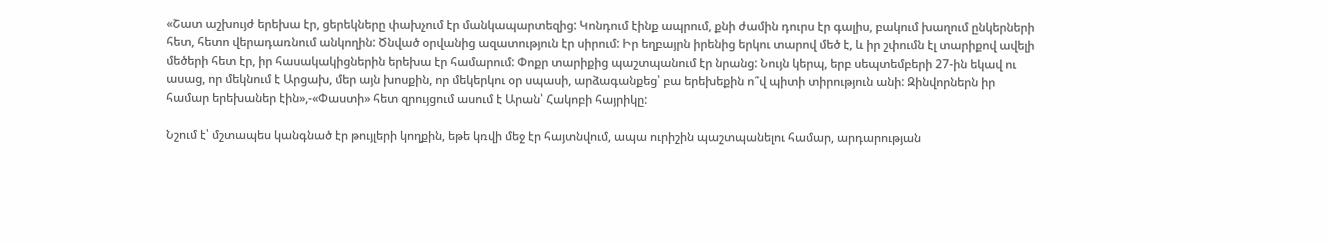«Շատ աշխույժ երեխա էր, ցերեկները փախչում էր մանկապարտեզից: Կոնդում էինք ապրում, քնի ժամին դուրս էր գալիս, բակում խաղում ընկերների հետ, հետո վերադառնում անկողին: Ծնված օրվանից ազատություն էր սիրում: Իր եղբայրն իրենից երկու տարով մեծ է, և իր շփումն էլ տարիքով ավելի մեծերի հետ էր, իր հասակակիցներին երեխա էր համարում: Փոքր տարիքից պաշտպանում էր նրանց: Նույն կերպ, երբ սեպտեմբերի 27-ին եկավ ու ասաց, որ մեկնում է Արցախ, մեր այն խոսքին, որ մեկերկու օր սպասի, արձագանքեց՝ բա երեխեքին ո՞վ պիտի տիրություն անի: Զինվորներն իր համար երեխաներ էին»,-«Փաստի» հետ զրույցում ասում է Արան՝ Հակոբի հայրիկը:

Նշում է՝ մշտապես կանգնած էր թույլերի կողքին, եթե կռվի մեջ էր հայտնվում, ապա ուրիշին պաշտպանելու համար, արդարության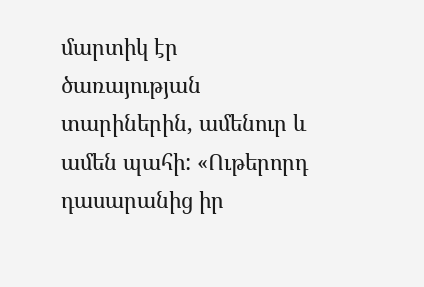մարտիկ էր ծառայության տարիներին, ամենուր և ամեն պահի: «Ութերորդ դասարանից իր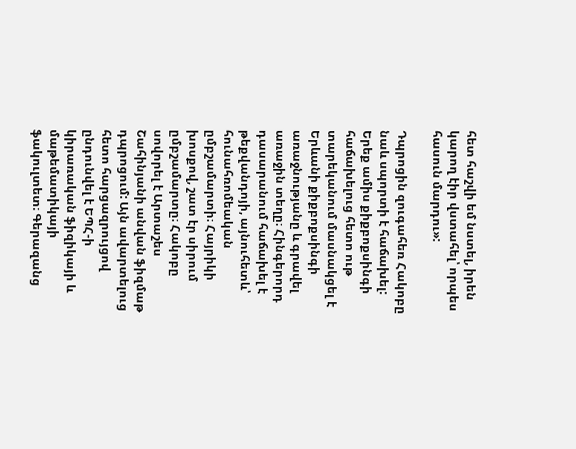հետ հաշվի եմ նստել, իրեն կարող էիր վստահել՝ որպես հասուն մարդու»:

Դպրոցին զուգահեռ Հակոբը նաև սպորտի է հաճախել: Երեք ամիս քիքբոքսինգի հաճախելուց հետո ութ տարեկանում մասնակցել է Երևանի քիքբոքսինգի առաջնությանը և գրավել առաջին տեղը։ Հինգերորդ դասարանում հաճախել է թեքվանդոյի, այնուհետև՝ հունահռոմեական ըմբշամարտի։ Հայրիկի խոսքով, շատ էր սիրում ըմբշամարտը։ Հակոբը սովորել է Արտաշես Շահինյանի անվան ֆիզմաթ դպրոցում: Այն ավարտելուց հետո հարցազրույցով ընդունվել է ԵՊՀ-ի կիրառական ֆիզիկայի և մաթեմատիկայի ֆակուլտետ։ Գերազանց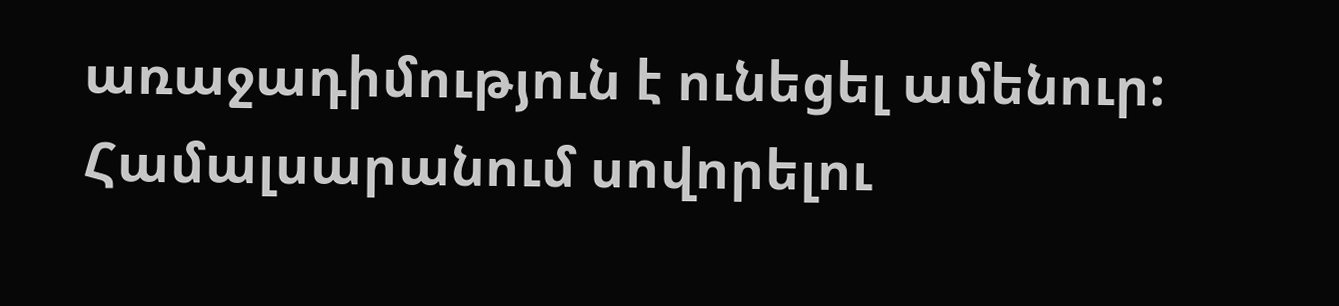առաջադիմություն է ունեցել ամենուր: Համալսարանում սովորելու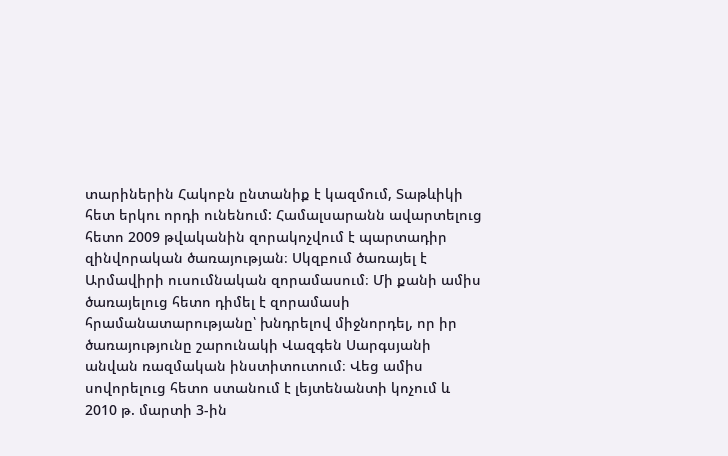տարիներին Հակոբն ընտանիք է կազմում, Տաթևիկի հետ երկու որդի ունենում: Համալսարանն ավարտելուց հետո 2009 թվականին զորակոչվում է պարտադիր զինվորական ծառայության։ Սկզբում ծառայել է Արմավիրի ուսումնական զորամասում։ Մի քանի ամիս ծառայելուց հետո դիմել է զորամասի հրամանատարությանը՝ խնդրելով միջնորդել, որ իր ծառայությունը շարունակի Վազգեն Սարգսյանի անվան ռազմական ինստիտուտում։ Վեց ամիս սովորելուց հետո ստանում է լեյտենանտի կոչում և 2010 թ. մարտի 3-ին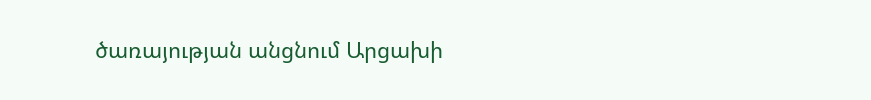ծառայության անցնում Արցախի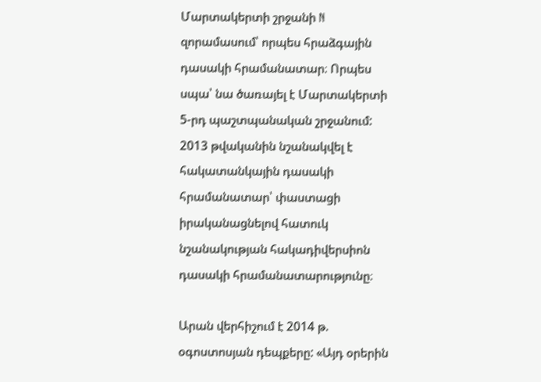Մարտակերտի շրջանի N զորամասում՝ որպես հրաձգային դասակի հրամանատար։ Որպես սպա՝ նա ծառայել է Մարտակերտի 5-րդ պաշտպանական շրջանում: 2013 թվականին նշանակվել է հակատանկային դասակի հրամանատար՝ փաստացի իրականացնելով հատուկ նշանակության հակադիվերսիոն դասակի հրամանատարությունը։

Արան վերհիշում է 2014 թ. օգոստոսյան դեպքերը: «Այդ օրերին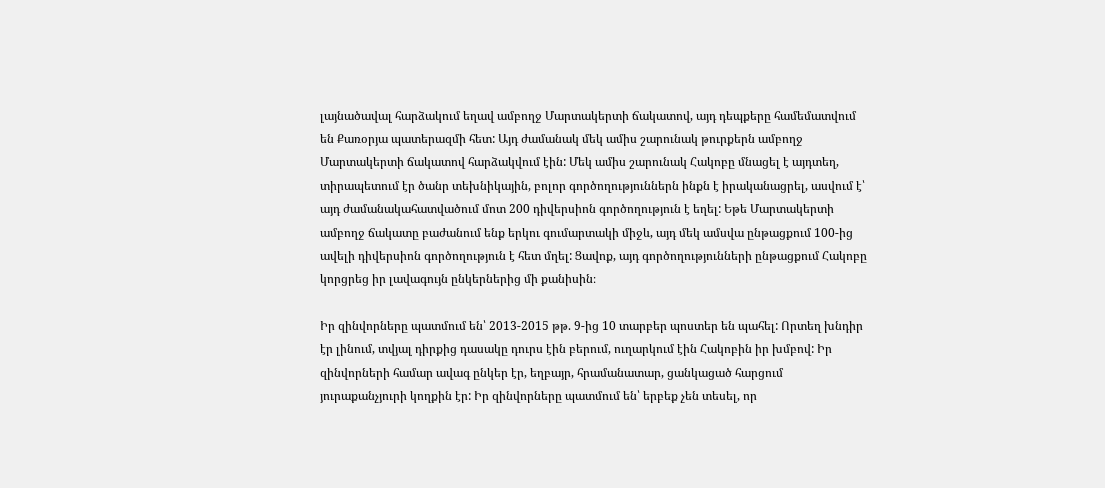լայնածավալ հարձակում եղավ ամբողջ Մարտակերտի ճակատով, այդ դեպքերը համեմատվում են Քառօրյա պատերազմի հետ: Այդ ժամանակ մեկ ամիս շարունակ թուրքերն ամբողջ Մարտակերտի ճակատով հարձակվում էին: Մեկ ամիս շարունակ Հակոբը մնացել է այդտեղ, տիրապետում էր ծանր տեխնիկային, բոլոր գործողություններն ինքն է իրականացրել, ասվում է՝ այդ ժամանակահատվածում մոտ 200 դիվերսիոն գործողություն է եղել: Եթե Մարտակերտի ամբողջ ճակատը բաժանում ենք երկու գումարտակի միջև, այդ մեկ ամսվա ընթացքում 100-ից ավելի դիվերսիոն գործողություն է հետ մղել: Ցավոք, այդ գործողությունների ընթացքում Հակոբը կորցրեց իր լավագույն ընկերներից մի քանիսին։

Իր զինվորները պատմում են՝ 2013-2015 թթ. 9-ից 10 տարբեր պոստեր են պահել: Որտեղ խնդիր էր լինում, տվյալ դիրքից դասակը դուրս էին բերում, ուղարկում էին Հակոբին իր խմբով: Իր զինվորների համար ավագ ընկեր էր, եղբայր, հրամանատար, ցանկացած հարցում յուրաքանչյուրի կողքին էր: Իր զինվորները պատմում են՝ երբեք չեն տեսել, որ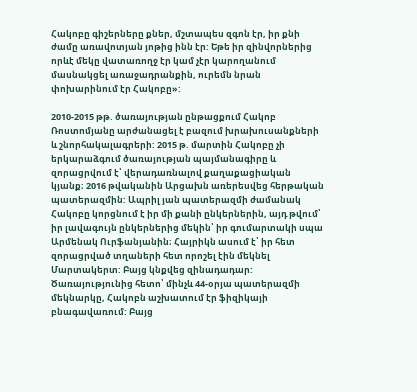Հակոբը գիշերները քներ, մշտապես զգոն էր, իր քնի ժամը առավոտյան յոթից ինն էր: Եթե իր զինվորներից որևէ մեկը վատառողջ էր կամ չէր կարողանում մասնակցել առաջադրանքին, ուրեմն նրան փոխարինում էր Հակոբը»:

2010-2015 թթ. ծառայության ընթացքում Հակոբ Ռոստոմյանը արժանացել է բազում խրախուսանքների և շնորհակալագրերի: 2015 թ. մարտին Հակոբը չի երկարաձգում ծառայության պայմանագիրը և զորացրվում է՝ վերադառնալով քաղաքացիական կյանք։ 2016 թվականին Արցախն առերեսվեց հերթական պատերազմին: Ապրիլ յան պատերազմի ժամանակ Հակոբը կորցնում է իր մի քանի ընկերներին, այդ թվում՝ իր լավագույն ընկերներից մեկին՝ իր գումարտակի սպա Արմենակ Ուրֆանյանին։ Հայրիկն ասում է՝ իր հետ զորացրված տղաների հետ որոշել էին մեկնել Մարտակերտ: Բայց կնքվեց զինադադար: Ծառայությունից հետո՝ մինչև 44-օրյա պատերազմի մեկնարկը, Հակոբն աշխատում էր ֆիզիկայի բնագավառում: Բայց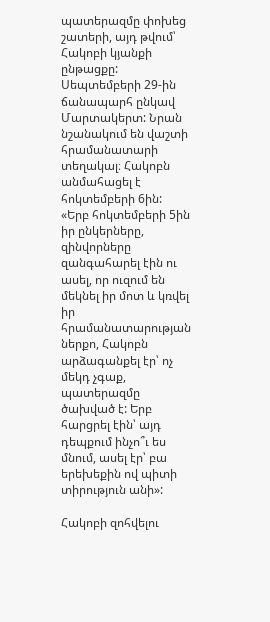պատերազմը փոխեց շատերի, այդ թվում՝ Հակոբի կյանքի ընթացքը: Սեպտեմբերի 29-ին ճանապարհ ընկավ Մարտակերտ: Նրան նշանակում են վաշտի հրամանատարի տեղակալ։ Հակոբն անմահացել է հոկտեմբերի 6ին: «Երբ հոկտեմբերի 5ին իր ընկերները, զինվորները զանգահարել էին ու ասել, որ ուզում են մեկնել իր մոտ և կռվել իր հրամանատարության ներքո, Հակոբն արձագանքել էր՝ ոչ մեկդ չգաք, պատերազմը ծախված է: Երբ հարցրել էին՝ այդ դեպքում ինչո՞ւ ես մնում, ասել էր՝ բա երեխեքին ով պիտի տիրություն անի»:

Հակոբի զոհվելու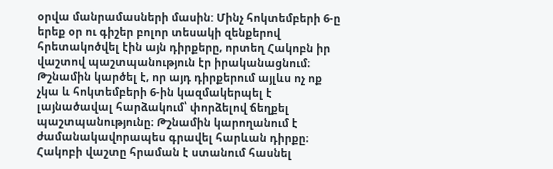օրվա մանրամասների մասին: Մինչ հոկտեմբերի 6-ը երեք օր ու գիշեր բոլոր տեսակի զենքերով հրետակոծվել էին այն դիրքերը, որտեղ Հակոբն իր վաշտով պաշտպանություն էր իրականացնում։ Թշնամին կարծել է, որ այդ դիրքերում այլևս ոչ ոք չկա և հոկտեմբերի 6-ին կազմակերպել է լայնածավալ հարձակում՝ փորձելով ճեղքել պաշտպանությունը։ Թշնամին կարողանում է ժամանակավորապես գրավել հարևան դիրքը։ Հակոբի վաշտը հրաման է ստանում հասնել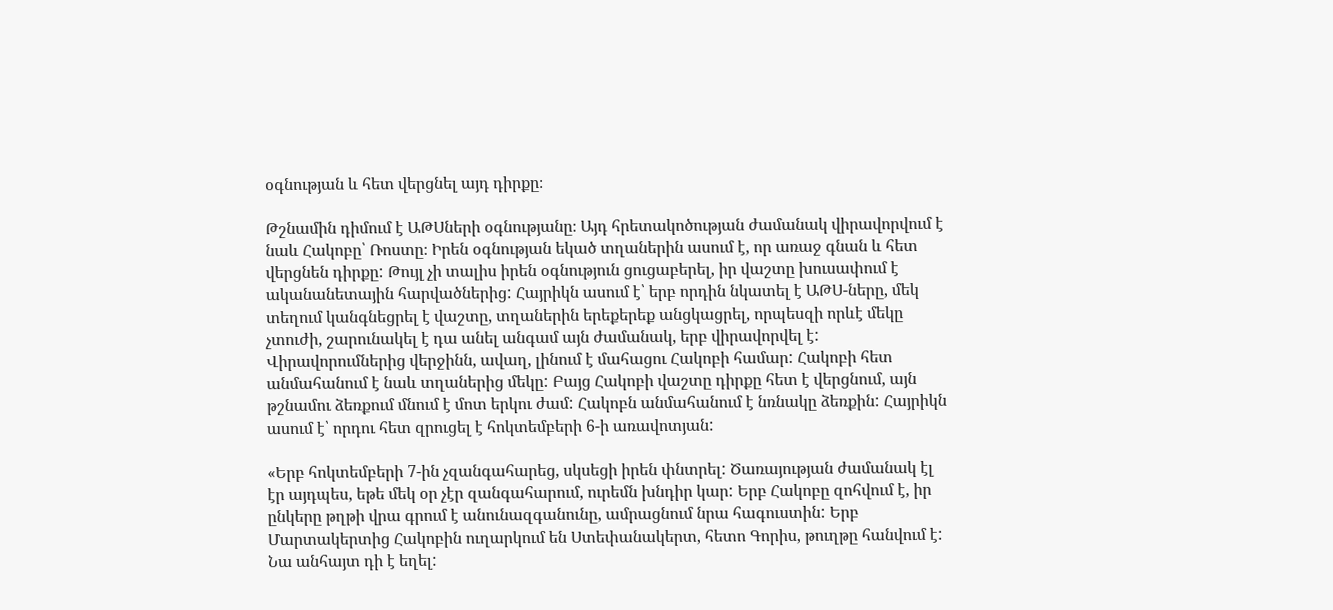օգնության և հետ վերցնել այդ դիրքը։

Թշնամին դիմում է ԱԹՍների օգնությանը։ Այդ հրետակոծության ժամանակ վիրավորվում է նաև Հակոբը՝ Ռոստը։ Իրեն օգնության եկած տղաներին ասում է, որ առաջ գնան և հետ վերցնեն դիրքը: Թույլ չի տալիս իրեն օգնություն ցուցաբերել, իր վաշտը խուսափում է ականանետային հարվածներից: Հայրիկն ասում է՝ երբ որդին նկատել է ԱԹՍ-ները, մեկ տեղում կանգնեցրել է վաշտը, տղաներին երեքերեք անցկացրել, որպեսզի որևէ մեկը չտուժի, շարունակել է դա անել անգամ այն ժամանակ, երբ վիրավորվել է: Վիրավորումներից վերջինն, ավաղ, լինում է մահացու Հակոբի համար: Հակոբի հետ անմահանում է նաև տղաներից մեկը: Բայց Հակոբի վաշտը դիրքը հետ է վերցնում, այն թշնամու ձեռքում մնում է մոտ երկու ժամ: Հակոբն անմահանում է նռնակը ձեռքին: Հայրիկն ասում է՝ որդու հետ զրուցել է հոկտեմբերի 6-ի առավոտյան:

«Երբ հոկտեմբերի 7-ին չզանգահարեց, սկսեցի իրեն փնտրել: Ծառայության ժամանակ էլ էր այդպես, եթե մեկ օր չէր զանգահարում, ուրեմն խնդիր կար: Երբ Հակոբը զոհվում է, իր ընկերը թղթի վրա գրում է անունազգանունը, ամրացնում նրա հագուստին: Երբ Մարտակերտից Հակոբին ուղարկում են Ստեփանակերտ, հետո Գորիս, թուղթը հանվում է: Նա անհայտ դի է եղել: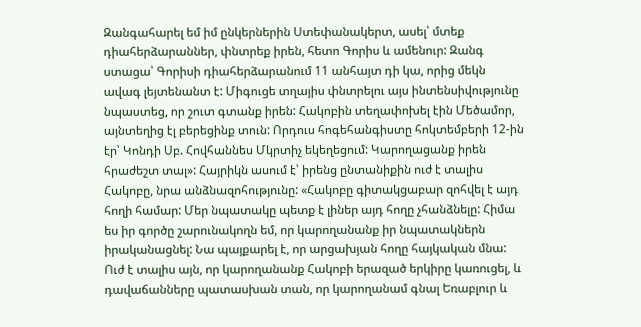Զանգահարել եմ իմ ընկերներին Ստեփանակերտ, ասել՝ մտեք դիահերձարաններ, փնտրեք իրեն, հետո Գորիս և ամենուր: Զանգ ստացա՝ Գորիսի դիահերձարանում 11 անհայտ դի կա, որից մեկն ավագ լեյտենանտ է: Միգուցե տղայիս փնտրելու այս ինտենսիվությունը նպաստեց, որ շուտ գտանք իրեն: Հակոբին տեղափոխել էին Մեծամոր, այնտեղից էլ բերեցինք տուն: Որդուս հոգեհանգիստը հոկտեմբերի 12-ին էր՝ Կոնդի Սբ. Հովհաննես Մկրտիչ եկեղեցում: Կարողացանք իրեն հրաժեշտ տալ»: Հայրիկն ասում է՝ իրենց ընտանիքին ուժ է տալիս Հակոբը, նրա անձնազոհությունը: «Հակոբը գիտակցաբար զոհվել է այդ հողի համար: Մեր նպատակը պետք է լիներ այդ հողը չհանձնելը: Հիմա ես իր գործը շարունակողն եմ, որ կարողանանք իր նպատակներն իրականացնել: Նա պայքարել է, որ արցախյան հողը հայկական մնա: Ուժ է տալիս այն, որ կարողանանք Հակոբի երազած երկիրը կառուցել, և դավաճանները պատասխան տան, որ կարողանամ գնալ Եռաբլուր և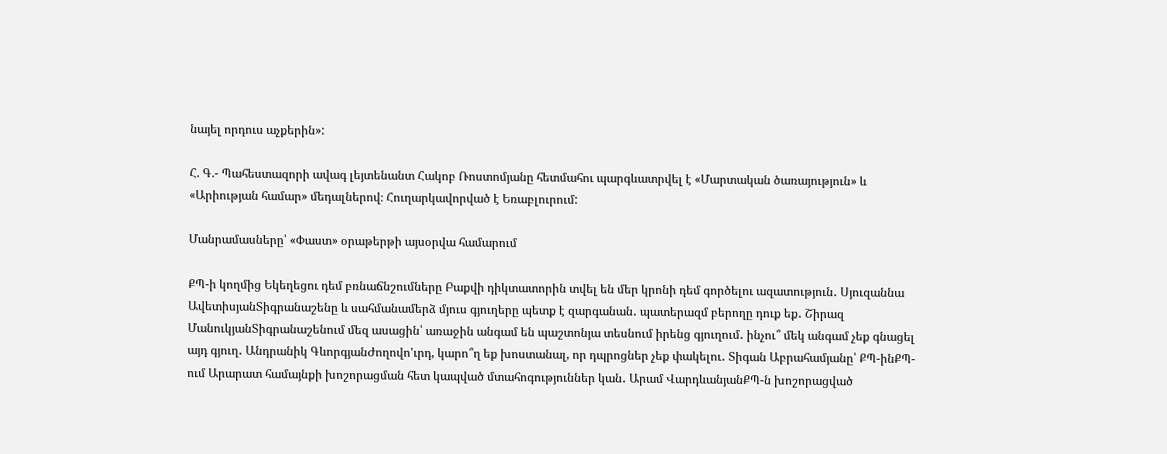նայել որդուս աչքերին»:

Հ. Գ.- Պահեստազորի ավագ լեյտենանտ Հակոբ Ռոստոմյանը հետմահու պարգևատրվել է «Մարտական ծառայություն» և «Արիության համար» մեդալներով։ Հուղարկավորված է Եռաբլուրում:

Մանրամասները՝ «Փաստ» օրաթերթի այսօրվա համարում

ՔՊ-ի կողմից Եկեղեցու դեմ բռնաճնշումները Բաքվի դիկտատորին տվել են մեր կրոնի դեմ գործելու ազատություն․ Սյուզաննա ԱվետիսյանՏիգրանաշենը և սահմանամերձ մյուս գյուղերը պետք է զարգանան․ պատերազմ բերողը դուք եք․ Շիրազ ՄանուկյանՏիգրանաշենում մեզ ասացին՝ առաջին անգամ են պաշտոնյա տեսնում իրենց գյուղում․ ինչու՞ մեկ անգամ չեք գնացել այդ գյուղ․ Անդրանիկ ԳևորգյանԺողովո'ւրդ, կարո՞ղ եք խոստանալ, որ դպրոցներ չեք փակելու․ Տիգան Աբրահամյանը՝ ՔՊ-ինՔՊ-ում Արարատ համայնքի խոշորացման հետ կապված մտահոգություններ կան․ Արամ ՎարդևանյանՔՊ-ն խոշորացված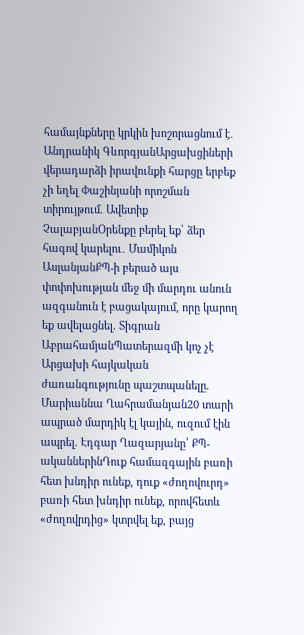համայնքները կրկին խոշորացնում է․ Անդրանիկ ԳևորգյանԱրցախցիների վերադարձի իրավունքի հարցը երբեք չի եղել Փաշինյանի որոշման տիրույթում. Ավետիք ՉալաբյանՕրենքը բերել եք՝ ձեր հագով կարելու․ Մամիկոն ԱսլանյանՔՊ-ի բերած այս փոփոխության մեջ մի մարդու անուն ազգանուն է բացակայում, որը կարող եք ավելացնել. Տիգրան ԱբրահամյանՊատերազմի կոչ չէ Արցախի հայկական ժառանգությունը պաշտպանելը. Մարիաննա Ղահրամանյան20 տարի ապրած մարդիկ էլ կային, ուզում էին ապրել. Էդգար Ղազարյանը՝ ՔՊ-ականներինԴուք համազգային բառի հետ խնդիր ունեք, դուք «ժողովուրդ» բառի հետ խնդիր ունեք, որովհետև «ժողովրդից» կտրվել եք, բայց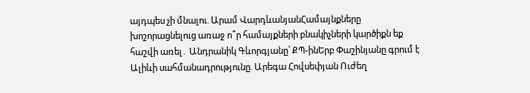այդպես չի մնալու. Արամ ՎարդևանյանՀամայնքները խոշորացնելուց առաջ ո՞ր համայքների բնակիչների կարծիքն եք հաշվի առել․ Անդրանիկ Գևորգյանը՝ ՔՊ-ինԵրբ Փաշինյանը գրում է Ալիևի սահմանադրությունը. Արեգա Հովսեփյան Ուժեղ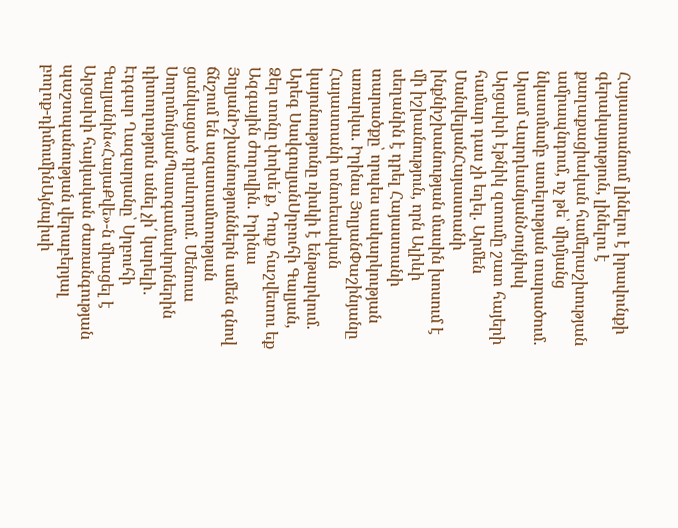Հայաստանում լինելու է իրավունքի գերակայություն, լինելու է քաղաքացիական համերաշխության ամրապնդում, ոչ թե՝ միմյանց նկատմամբ ատելության տարածում. Արամ ՎարդևանյանՆույնիսկ Արցախի էթնիկ զտումը շատ հայերի համար դաս չի եղել. Արմեն ՄանվելյանՀայաստանի ինքնիշխանության մասին խոսում է մի իշխանություն, որն Ալիևի սեղանին է դրել Հայաստանի տարածքը՝ որպես սակարկության առարկա. Իրինա ՅոլյանՓաշինյանը Հայաստանի տնտեսական կայունությունը ռիսկի է ենթարկում. Արեգ ՍավգուլյանՍրբուհի Գալյան, Ձեր տոնը փոխե՛ք, Դուք հաշվետու եք Ազգային ժողովին․ Իրինա ՅոլյանԻշխանություններն ամեն գնով ճնշում են ազատամտության ցանկացած դրսևորում. Մենուա ՍողոմոնյանՊատգամավորներին դիտողություն անել չի՛ կարելի․ Էդգար Ղազարյանը՝ Սրբուհի Գալյանին«ՀայաՔվե»-ն միացել է Արցախի հայկական ժառանգության պաշտպանության վերաբերյալ բողոք-դիմումինԱյնպիսի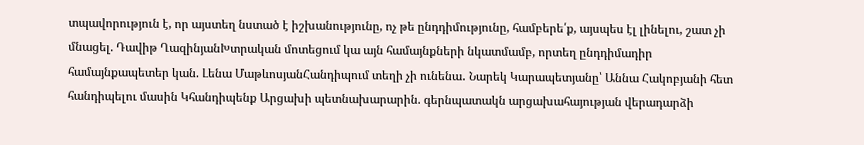տպավորություն է, որ այստեղ նստած է իշխանությունը, ոչ թե ընդդիմությունը, համբերե՛ք, այսպես էլ լինելու, շատ չի մնացել. Դավիթ ՂազինյանԽտրական մոտեցում կա այն համայնքների նկատմամբ, որտեղ ընդդիմադիր համայնքապետեր կան. Լենա ՄաթևոսյանՀանդիպում տեղի չի ունենա․ Նարեկ Կարապետյանը՝ Աննա Հակոբյանի հետ հանդիպելու մասին Կհանդիպենք Արցախի պետնախարարին. գերնպատակն արցախահայության վերադարձի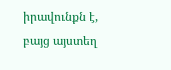իրավունքն է, բայց այստեղ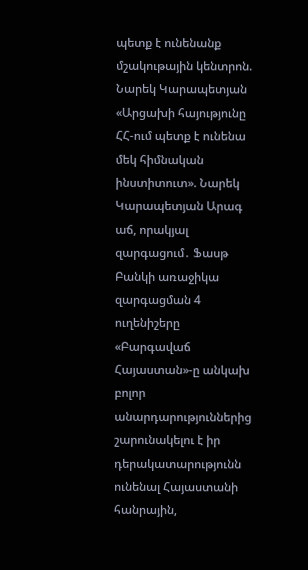պետք է ունենանք մշակութային կենտրոն. Նարեկ Կարապետյան «Արցախի հայությունը ՀՀ-ում պետք է ունենա մեկ հիմնական ինստիտուտ». Նարեկ Կարապետյան Արագ աճ, որակյալ զարգացում․ Ֆասթ Բանկի առաջիկա զարգացման 4 ուղենիշերը «Բարգավաճ Հայաստան»-ը անկախ բոլոր անարդարություններից շարունակելու է իր դերակատարությունն ունենալ Հայաստանի հանրային,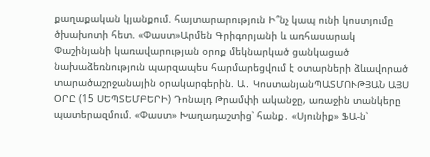քաղաքական կյանքում. հայտարարություն Ի՞նչ կապ ունի կոստյումը ծխախոտի հետ. «Փաստ»Արմեն Գրիգորյանի և առհասարակ Փաշինյանի կառավարության օրոք մեկնարկած ցանկացած նախաձեռնություն պարզապես հարմարեցվում է օտարների ձևավորած տարածաշրջանային օրակարգերին. Ա․ ԿոստանյանՊԱՏՄՈՒԹՅԱՆ ԱՅՍ ՕՐԸ (15 ՍԵՊՏԵՄԲԵՐԻ) Դոնալդ Թրամփի ականջը, առաջին տանկերը պատերազմում. «Փաստ» Խաղադաշտից՝ հանք․ «Սյունիք» ՖԱ-ն՝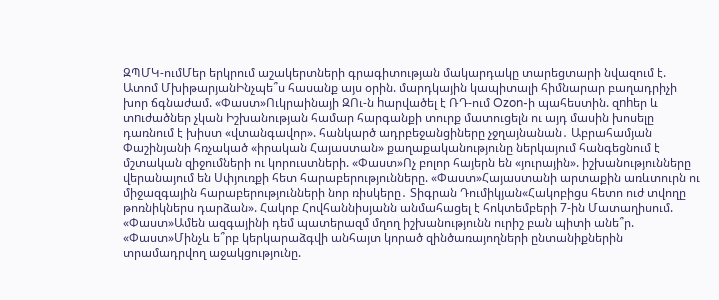ԶՊՄԿ-ումՄեր երկրում աշակերտների գրագիտության մակարդակը տարեցտարի նվազում է. Ատոմ ՄխիթարյանԻնչպե՞ս հասանք այս օրին. մարդկային կապիտալի հիմնարար բաղադրիչի խոր ճգնաժամ. «Փաստ»Ուկրաինայի ԶՈւ-ն hարվածել է ՌԴ-ում Ozon-ի պահեստին. զnhեր և տnւժածներ չկան Իշխանության համար հարգանքի տուրք մատուցելն ու այդ մասին խոսելը դառնում է խիստ «վտանգավոր». հանկարծ ադրբեջանցիները չջղայնանան․ Աբրահամյան Փաշինյանի հռչակած «իրական Հայաստան» քաղաքականությունը ներկայում հանգեցնում է մշտական զիջումների ու կորուստների. «Փաստ»Ոչ բոլոր հայերն են «յուրային». իշխանությունները վերանայում են Սփյուռքի հետ հարաբերությունները. «Փաստ»Հայաստանի արտաքին առևտուրն ու միջազգային հարաբերությունների նոր ռիսկերը․ Տիգրան Դումիկյան«Հակոբիցս հետո ուժ տվողը թոռնիկներս դարձան». Հակոբ Հովհաննիսյանն անմահացել է հոկտեմբերի 7-ին Մատաղիսում. «Փաստ»Ամեն ազգայինի դեմ պատերազմ մղող իշխանությունն ուրիշ բան պիտի անե՞ր. «Փաստ»Մինչև ե՞րբ կերկարաձգվի անհայտ կորած զինծառայողների ընտանիքներին տրամադրվող աջակցությունը.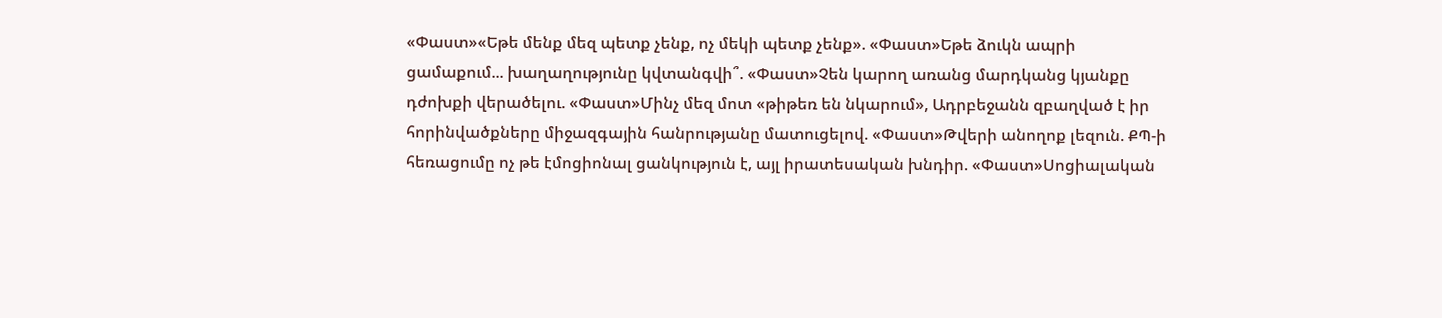«Փաստ»«Եթե մենք մեզ պետք չենք, ոչ մեկի պետք չենք». «Փաստ»Եթե ձուկն ապրի ցամաքում... խաղաղությունը կվտանգվի՞. «Փաստ»Չեն կարող առանց մարդկանց կյանքը դժոխքի վերածելու. «Փաստ»Մինչ մեզ մոտ «թիթեռ են նկարում», Ադրբեջանն զբաղված է իր հորինվածքները միջազգային հանրությանը մատուցելով. «Փաստ»Թվերի անողոք լեզուն. ՔՊ-ի հեռացումը ոչ թե էմոցիոնալ ցանկություն է, այլ իրատեսական խնդիր. «Փաստ»Սոցիալական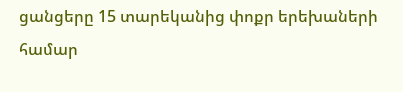ցանցերը 15 տարեկանից փոքր երեխաների համար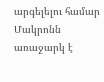արգելելու համար Մակրոնն առաջարկ է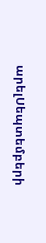արելՍեպտեմբերի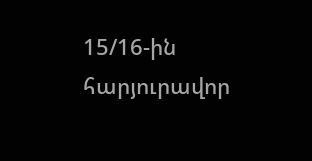15/16-ին հարյուրավոր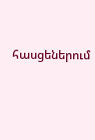հասցեներում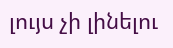լույս չի լինելու